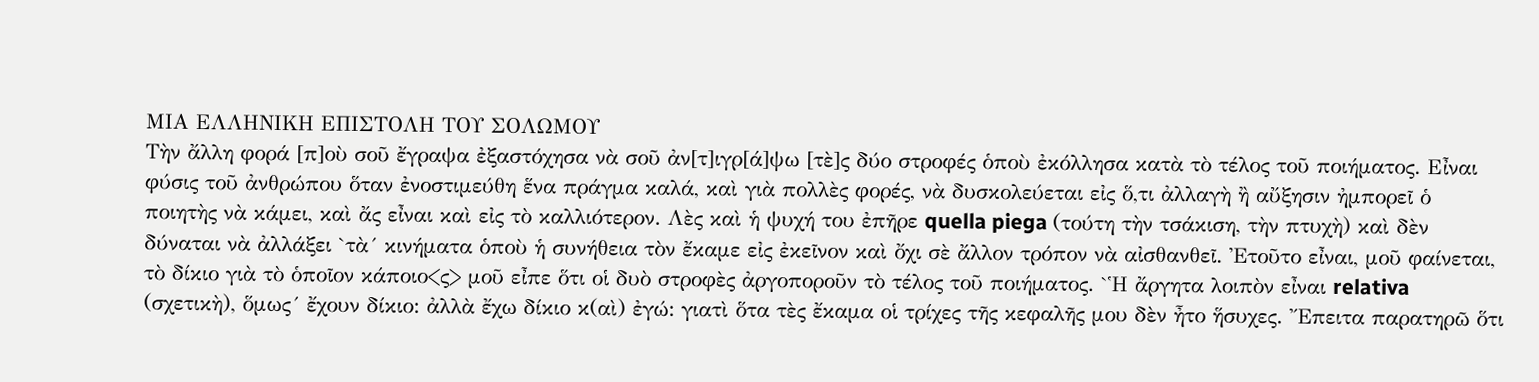ΜΙΑ ΕΛΛΗΝΙΚΗ ΕΠΙΣΤΟΛΗ ΤΟΥ ΣΟΛΩΜΟΥ
Τὴν ἄλλη φορά [π]οὺ σοῦ ἔγραψα ἐξαστόχησα νὰ σοῦ ἀν[τ]ιγρ[ά]ψω [τὲ]ς δύο στροφές ὁποὺ ἐκόλλησα κατὰ τὸ τέλος τοῦ ποιήματος. Εἶναι φύσις τοῦ ἀνθρώπου ὅταν ἐνοστιμεύθη ἕνα πράγμα καλά, καὶ γιὰ πολλὲς φορές, νὰ δυσκολεύεται εἰς ὅ,τι ἀλλαγὴ ἢ αὔξησιν ἠμπορεῖ ὁ ποιητὴς νὰ κάμει, καὶ ἄς εἶναι καὶ εἰς τὸ καλλιότερον. Λὲς καὶ ἡ ψυχή του ἐπῆρε quella piega (τούτη τὴν τσάκιση, τὴν πτυχὴ) καὶ δὲν δύναται νὰ ἀλλάξει `τὰ´ κινήματα ὁποὺ ἡ συνήθεια τὸν ἔκαμε εἰς ἐκεῖνον καὶ ὄχι σὲ ἄλλον τρόπον νὰ αἰσθανθεῖ. Ἐτοῦτο εἶναι, μοῦ φαίνεται, τὸ δίκιο γιὰ τὸ ὁποῖον κάποιο<ς> μοῦ εἶπε ὅτι οἱ δυὸ στροφὲς ἀργοποροῦν τὸ τέλος τοῦ ποιήματος. `Ἡ ἄργητα λοιπὸν εἶναι relativa (σχετικὴ), ὅμως´ ἔχουν δίκιο: ἀλλὰ ἔχω δίκιο κ(αὶ) ἐγώ: γιατὶ ὅτα τὲς ἔκαμα οἱ τρίχες τῆς κεφαλῆς μου δὲν ἦτο ἥσυχες. Ἔπειτα παρατηρῶ ὅτι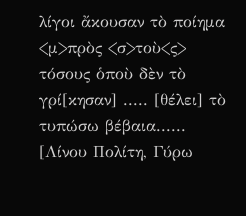λίγοι ἄκουσαν τὸ ποίημα <μ>πρὸς <σ>τοὺ<ς> τόσους ὁποὺ δὲν τὸ γρί[κησαν] ..... [θέλει] τὸ τυπώσω βέβαια......
[Λίνου Πολίτη, Γύρω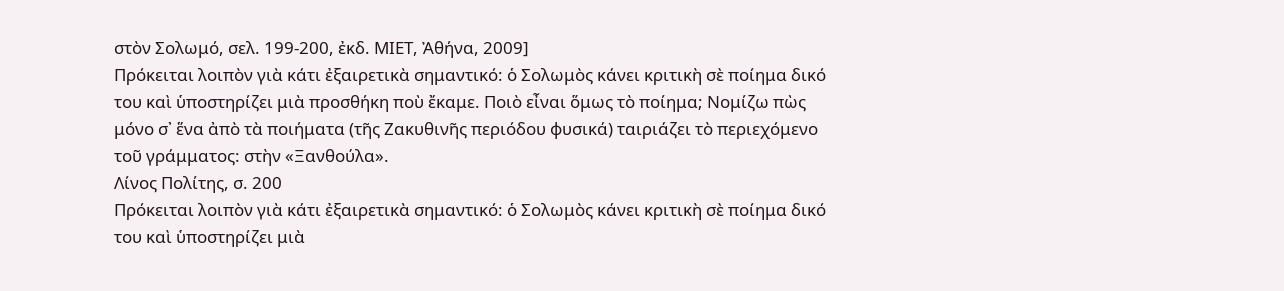στὸν Σολωμό, σελ. 199-200, ἐκδ. ΜΙΕΤ, Ἀθήνα, 2009]
Πρόκειται λοιπὸν γιὰ κάτι ἐξαιρετικὰ σημαντικό: ὁ Σολωμὸς κάνει κριτικὴ σὲ ποίημα δικό του καὶ ὑποστηρίζει μιὰ προσθήκη ποὺ ἔκαμε. Ποιὸ εἶναι ὅμως τὸ ποίημα; Νομίζω πὼς μόνο σ᾽ ἕνα ἀπὸ τὰ ποιήματα (τῆς Ζακυθινῆς περιόδου φυσικά) ταιριάζει τὸ περιεχόμενο τοῦ γράμματος: στὴν «Ξανθούλα».
Λίνος Πολίτης, σ. 200
Πρόκειται λοιπὸν γιὰ κάτι ἐξαιρετικὰ σημαντικό: ὁ Σολωμὸς κάνει κριτικὴ σὲ ποίημα δικό του καὶ ὑποστηρίζει μιὰ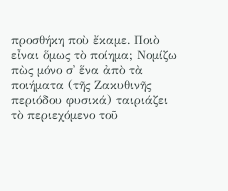προσθήκη ποὺ ἔκαμε. Ποιὸ εἶναι ὅμως τὸ ποίημα; Νομίζω πὼς μόνο σ᾽ ἕνα ἀπὸ τὰ ποιήματα (τῆς Ζακυθινῆς περιόδου φυσικά) ταιριάζει τὸ περιεχόμενο τοῦ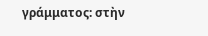γράμματος: στὴν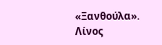«Ξανθούλα».
Λίνος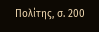Πολίτης, σ. 200